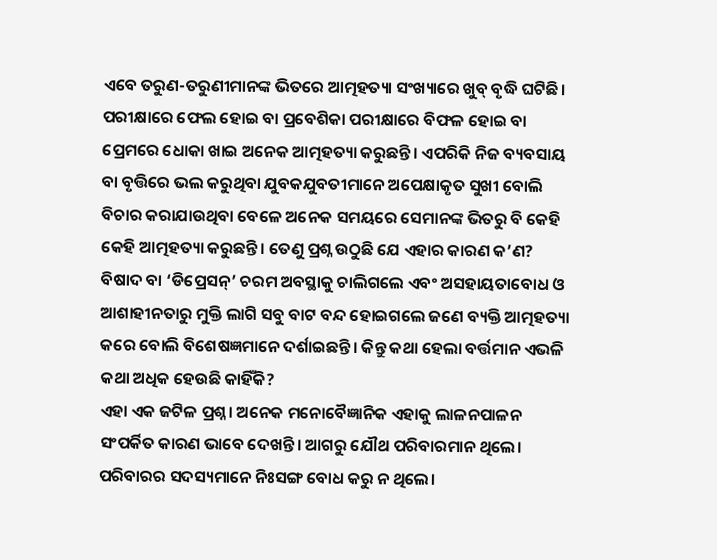ଏବେ ତରୁଣ-ତରୁଣୀମାନଙ୍କ ଭିତରେ ଆତ୍ମହତ୍ୟା ସଂଖ୍ୟାରେ ଖୁବ୍‌ ବୃଦ୍ଧି ଘଟିଛି। ପରୀକ୍ଷାରେ ଫେଲ ହୋଇ ବା ପ୍ରବେଶିକା ପରୀକ୍ଷାରେ ବିଫଳ ହୋଇ ବା ପ୍ରେମରେ ଧୋକା ଖାଇ ଅନେକ ଆତ୍ମହତ୍ୟା କରୁଛନ୍ତି। ଏପରିକି ନିଜ ବ୍ୟବସାୟ ବା ବୃତ୍ତିରେ ଭଲ କରୁଥିବା ଯୁବକଯୁବତୀମାନେ ଅପେକ୍ଷାକୃତ ସୁଖୀ ବୋଲି ବିଚାର କରାଯାଉଥିବା ବେଳେ ଅନେକ ସମୟରେ ସେମାନଙ୍କ ଭିତରୁ ବି କେହି କେହି ଆତ୍ମହତ୍ୟା କରୁଛନ୍ତି। ତେଣୁ ପ୍ରଶ୍ନ ଉଠୁଛି ଯେ ଏହାର କାରଣ କ’ଣ?
ବିଷାଦ ବା ‘ଡିପ୍ରେସନ୍‌’ ଚରମ ଅବସ୍ଥାକୁ ଚାଲିଗଲେ ଏବଂ ଅସହାୟତାବୋଧ ଓ ଆଶାହୀନତାରୁ ମୁକ୍ତି ଲାଗି ସବୁ ବାଟ ବନ୍ଦ ହୋଇଗଲେ ଜଣେ ବ୍ୟକ୍ତି ଆତ୍ମହତ୍ୟା କରେ ବୋଲି ବିଶେଷଜ୍ଞମାନେ ଦର୍ଶାଇଛନ୍ତି। କିନ୍ତୁ କଥା ହେଲା ବର୍ତ୍ତମାନ ଏଭଳି କଥା ଅଧିକ ହେଉଛି କାହିଁକି?
ଏହା ଏକ ଜଟିଳ ପ୍ରଶ୍ନ। ଅନେକ ମନୋବୈଜ୍ଞାନିକ ଏହାକୁ ଲାଳନପାଳନ ସଂପର୍କିତ କାରଣ ଭାବେ ଦେଖନ୍ତି। ଆଗରୁ ଯୌଥ ପରିବାରମାନ ଥିଲେ। ପରିବାରର ସଦସ୍ୟମାନେ ନିଃସଙ୍ଗ ବୋଧ କରୁ ନ ଥିଲେ।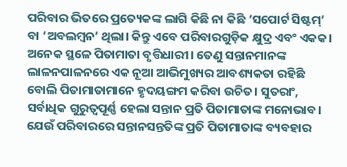ପରିବାର ଭିତରେ ପ୍ରତ୍ୟେକଙ୍କ ଲାଗି କିଛି ନା କିଛି ‘ସପୋର୍ଟ ସିଷ୍ଟମ୍’ ବା ‘ଅବଲମ୍ବନ’ ଥିଲା। କିନ୍ତୁ ଏବେ ପରିବାରଗୁଡ଼ିକ କ୍ଷୁଦ୍ର ଏବଂ ଏକକ। ଅନେକ ସ୍ଥଳେ ପିତାମାତା ବୃତ୍ତିଧାରୀ। ତେଣୁ ସନ୍ତାନମାନଙ୍କ ଲାଳନପାଳନରେ ଏକ ନୂଆ ଆଭିମୁଖ୍ୟର ଆବଶ୍ୟକତା ରହିଛି ବୋଲି ପିତାମାତାମାନେ ହୃଦୟଙ୍ଗମ କରିବା ଉଚିତ। ସୁତରାଂ, ସର୍ବାଧିକ ଗୁରୁତ୍ବପୂର୍ଣ୍ଣ ହେଲା ସନ୍ତାନ ପ୍ରତି ପିତାମାତାଙ୍କ ମନୋଭାବ। ଯେଉଁ ପରିବାରରେ ସନ୍ତାନସନ୍ତତିଙ୍କ ପ୍ରତି ପିତାମାତାଙ୍କ ବ୍ୟବହାର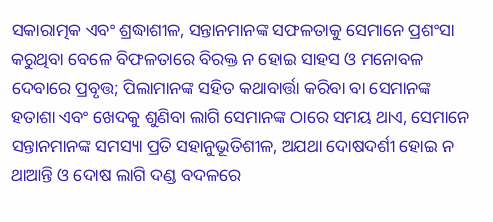ସକାରାତ୍ମକ ଏବଂ ଶ୍ରଦ୍ଧାଶୀଳ, ସନ୍ତାନମାନଙ୍କ ସଫଳତାକୁ ସେମାନେ ପ୍ରଶଂସା କରୁଥିବା ବେଳେ ବିଫଳତାରେ ବିରକ୍ତ ନ ହୋଇ ସାହସ ଓ ମନୋବଳ ଦେବାରେ ପ୍ରବୃତ୍ତ; ପିଲାମାନଙ୍କ ସହିତ କଥାବାର୍ତ୍ତା କରିବା ବା ସେମାନଙ୍କ ହତାଶା ଏବଂ ଖେଦକୁ ଶୁଣିବା ଲାଗି ସେମାନଙ୍କ ଠାରେ ସମୟ ଥାଏ, ସେମାନେ ସନ୍ତାନମାନଙ୍କ ସମସ୍ୟା ପ୍ରତି ସହାନୁଭୂତିଶୀଳ, ଅଯଥା ଦୋଷଦର୍ଶୀ ହୋଇ ନ ଥାଆନ୍ତି ଓ ଦୋଷ ଲାଗି ଦଣ୍ଡ ବଦଳରେ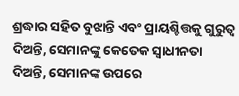ଶ୍ରଦ୍ଧାର ସହିତ ବୁଝାନ୍ତି ଏବଂ ପ୍ରାୟଶ୍ଚିତ୍ତକୁ ଗୁରୁତ୍ବ ଦିଅନ୍ତି, ସେମାନଙ୍କୁ କେତେକ ସ୍ବାଧୀନତା ଦିଅନ୍ତି, ସେମାନଙ୍କ ଉପରେ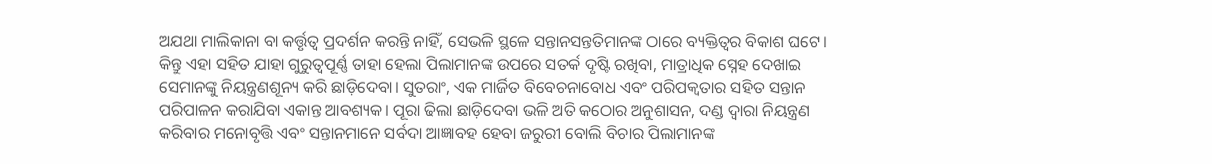ଅଯଥା ମାଲିକାନା ବା କର୍ତ୍ତୃତ୍ବ ପ୍ରଦର୍ଶନ କରନ୍ତି ନାହିଁ, ସେଭଳି ସ୍ଥଳେ ସନ୍ତାନସନ୍ତତିମାନଙ୍କ ଠାରେ ବ୍ୟକ୍ତିତ୍ବର ବିକାଶ ଘଟେ। କିନ୍ତୁ ଏହା ସହିତ ଯାହା ଗୁରୁତ୍ବପୂର୍ଣ୍ଣ ତାହା ହେଲା ପିଲାମାନଙ୍କ ଉପରେ ସତର୍କ ଦୃଷ୍ଟି ରଖିବା, ମାତ୍ରାଧିକ ସ୍ନେହ ଦେଖାଇ ସେମାନଙ୍କୁ ନିୟନ୍ତ୍ରଣଶୂନ୍ୟ କରି ଛାଡ଼ିଦେବା। ସୁତରାଂ, ଏକ ମାର୍ଜିତ ବିବେଚନାବୋଧ ଏବଂ ପରିପକ୍ବତାର ସହିତ ସନ୍ତାନ ପରିପାଳନ କରାଯିବା ଏକାନ୍ତ ଆବଶ୍ୟକ। ପୂରା ଢିଲା ଛାଡ଼ିଦେବା ଭଳି ଅତି କଠୋର ଅନୁଶାସନ, ଦଣ୍ଡ ଦ୍ବାରା ନିୟନ୍ତ୍ରଣ କରିବାର ମନୋବୃତ୍ତି ଏବଂ ସନ୍ତାନମାନେ ସର୍ବଦା ଆଜ୍ଞାବହ ହେବା ଜରୁରୀ ବୋଲି ବିଚାର ପିଲାମାନଙ୍କ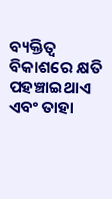ବ୍ୟକ୍ତିତ୍ବ ବିକାଶରେ କ୍ଷତି ପହଞ୍ଚାଇଥାଏ ଏବଂ ତାହା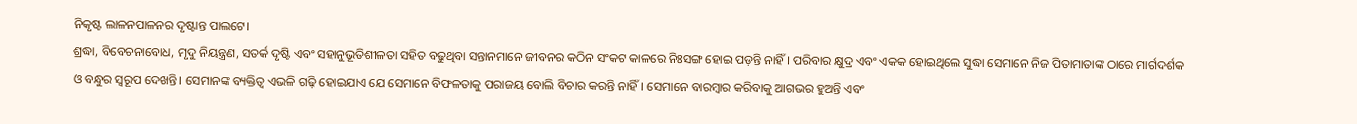ନିକୃଷ୍ଟ ଲାଳନପାଳନର ଦୃଷ୍ଟାନ୍ତ ପାଲଟେ।
ଶ୍ରଦ୍ଧା, ବିବେଚନାବୋଧ, ମୃଦୁ ନିୟନ୍ତ୍ରଣ, ସତର୍କ ଦୃଷ୍ଟି ଏବଂ ସହାନୁଭୂତିଶୀଳତା ସହିତ ବଢୁଥିବା ସନ୍ତାନମାନେ ଜୀବନର କଠିନ ସଂକଟ କାଳରେ ନିଃସଙ୍ଗ ହୋଇ ପଡ଼ନ୍ତି ନାହିଁ। ପରିବାର କ୍ଷୁଦ୍ର ଏବଂ ଏକକ ହୋଇଥିଲେ ସୁଦ୍ଧା ସେମାନେ ନିଜ ପିତାମାତାଙ୍କ ଠାରେ ମାର୍ଗଦର୍ଶକ ଓ ବନ୍ଧୁର ସ୍ବରୂପ ଦେଖନ୍ତି। ସେମାନଙ୍କ ବ୍ୟକ୍ତିତ୍ବ ଏଭଳି ଗଢ଼ି ହୋଇଯାଏ ଯେ ସେମାନେ ବିଫଳତାକୁ ପରାଜୟ ବୋଲି ବିଚାର କରନ୍ତି ନାହିଁ। ସେମାନେ ବାରମ୍ବାର କରିବାକୁ ଆଗଭର ହୁଅନ୍ତି ଏବଂ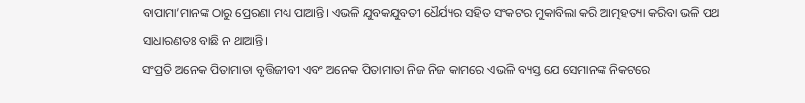ବାପାମା’ମାନଙ୍କ ଠାରୁ ପ୍ରେରଣା ମଧ୍ୟ ପାଆନ୍ତି। ଏଭଳି ଯୁବକଯୁବତୀ ଧୈର୍ଯ୍ୟର ସହିତ ସଂକଟର ମୁକାବିଲା କରି ଆତ୍ମହତ୍ୟା କରିବା ଭଳି ପଥ ସାଧାରଣତଃ ବାଛି ନ ଥାଆନ୍ତି।
ସଂପ୍ରତି ଅନେକ ପିତାମାତା ବୃତ୍ତିଜୀବୀ ଏବଂ ଅନେକ ପିତାମାତା ନିଜ ନିଜ କାମରେ ଏଭଳି ବ୍ୟସ୍ତ ଯେ ସେମାନଙ୍କ ନିକଟରେ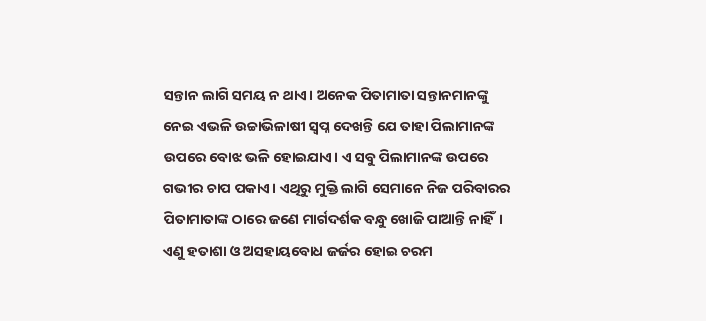ସନ୍ତାନ ଲାଗି ସମୟ ନ ଥାଏ। ଅନେକ ପିତାମାତା ସନ୍ତାନମାନଙ୍କୁ ନେଇ ଏଭଳି ଉଚ୍ଚାଭିଳାଷୀ ସ୍ବପ୍ନ ଦେଖନ୍ତି ଯେ ତାହା ପିଲାମାନଙ୍କ ଉପରେ ବୋଝ ଭଳି ହୋଇଯାଏ। ଏ ସବୁ ପିଲାମାନଙ୍କ ଉପରେ ଗଭୀର ଚାପ ପକାଏ। ଏଥିରୁ ମୁକ୍ତି ଲାଗି ସେମାନେ ନିଜ ପରିବାରର ପିତାମାତାଙ୍କ ଠାରେ ଜଣେ ମାର୍ଗଦର୍ଶକ ବନ୍ଧୁ ଖୋଜି ପାଆନ୍ତି ନାହିଁ। ଏଣୁ ହତାଶା ଓ ଅସହାୟବୋଧ ଜର୍ଜର ହୋଇ ଚରମ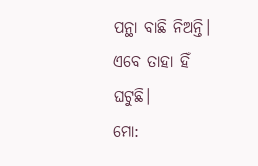ପନ୍ଥା ବାଛି ନିଅନ୍ତି। ଏବେ ତାହା ହିଁ ଘଟୁଛି।
ମୋ: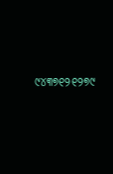୯୪୩୭୧୨୧୨୭୯